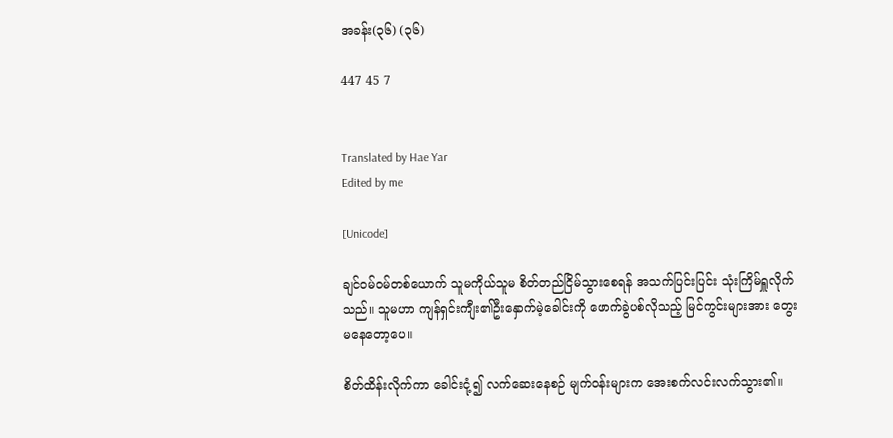အခန်း(၃၆) (၃၆)

447 45 7


Translated by Hae Yar
Edited by me

[Unicode]

ချင်ဝမ်ဝမ်တစ်ယောက် သူမကိုယ်သူမ စိတ်တည်ငြိမ်သွားစေရန် အသက်ပြင်းပြင်း သုံးကြိမ်ရှူလိုက်သည်။ သူမဟာ ကျန်ရှင်းကျီး၏ဦးနှောက်မဲ့ခေါင်းကို ဖောက်ခွဲပစ်လိုသည့် မြင်ကွင်းများအား တွေးမနေတော့ပေ။

စိတ်ထိန်းလိုက်ကာ ခေါင်းငုံ့၍ လက်ဆေးနေစဉ် မျက်ဝန်းများက အေးစက်လင်းလက်သွား၏။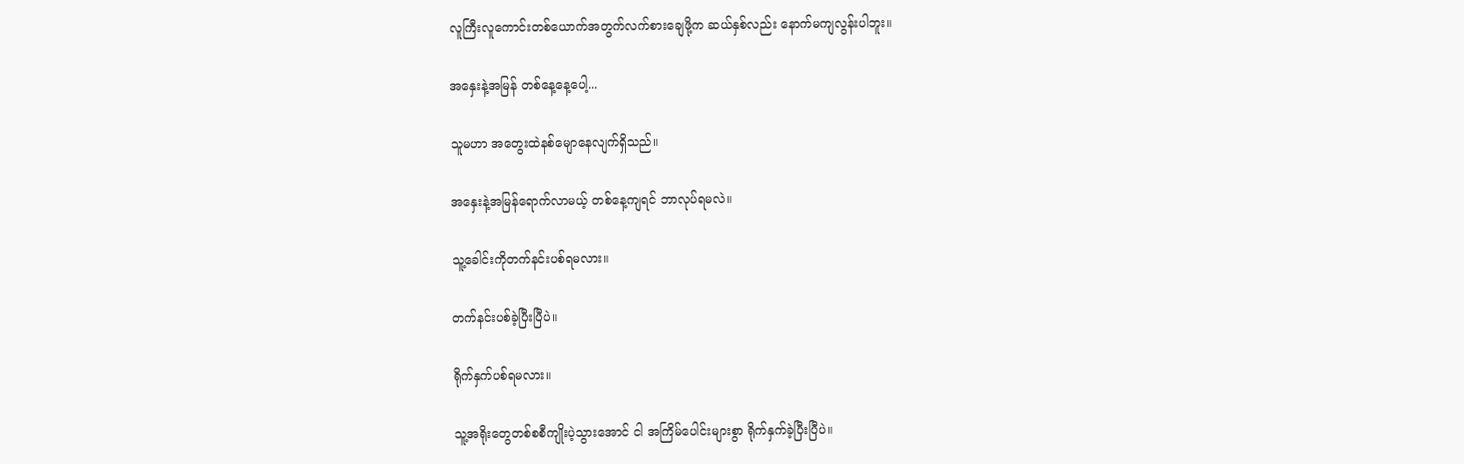လူကြီးလူကောင်းတစ်ယောက်အတွက်လက်စားချေဖို့က ဆယ်နှစ်လည်း နောက်မကျလွန်းပါဘူး။

အနှေးနဲ့အမြန် တစ်နေ့နေ့ပေါ့...

သူမဟာ အတွေးထဲနစ်မျောနေလျက်ရှိသည်။

အနှေးနဲ့အမြန်ရောက်လာမယ့် တစ်‌နေ့ကျရင် ဘာလုပ်ရမလဲ။

သူ့ခေါင်းကိုတက်နင်းပစ်ရမလား။

တက်နင်းပစ်ခဲ့ပြီးပြီပဲ။

ရိုက်နှက်ပစ်ရမလား။

သူ့အရိုးတွေတစ်စစီကျိုးပဲ့သွားအောင် ငါ အကြိမ်ပေါင်းများစွာ ရိုက်နှက်ခဲ့ပြီးပြီပဲ။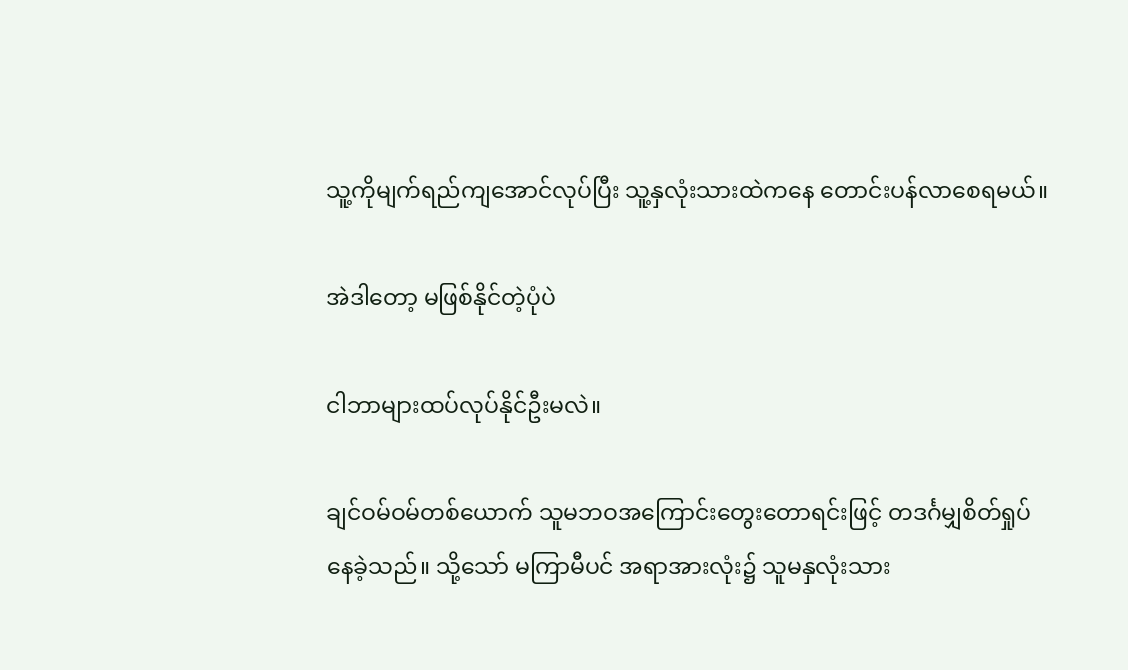သူ့ကိုမျက်ရည်ကျအောင်လုပ်ပြီး သူ့နှလုံးသားထဲကနေ တောင်းပန်လာစေရမယ်။

အဲဒါတော့ မဖြစ်နိုင်တဲ့ပုံပဲ

ငါဘာများထပ်လုပ်နိုင်ဦးမလဲ။

ချင်ဝမ်ဝမ်တစ်ယောက် သူမဘဝအကြောင်းတွေးတောရင်းဖြင့် တဒင်္ဂမျှစိတ်ရှုပ်နေခဲ့သည်။ သို့သော် မကြာမီပင် အရာအားလုံး၌ သူမနှလုံးသား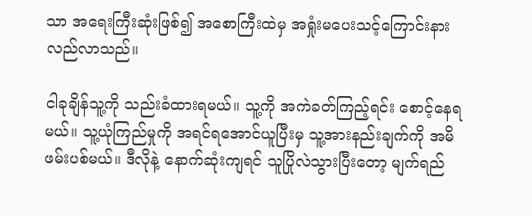သာ အရေးကြီးဆုံးဖြစ်၍ ‌အစောကြီးထဲမှ အရှုံးမပေးသင့်ကြောင်းနားလည်လာသည်။

ငါခုချိန်သူ့ကို သည်းခံထားရမယ်။ သူ့ကို အကဲခတ်ကြည့်ရင်း စောင့်နေရမယ်။ သူ့ယုံကြည်မှုကို အရင်ရအောင်ယူပြီးမှ သူ့အားနည်းချက်ကို အမိဖမ်းပစ်မယ်။ ဒီလိုနဲ့ နောက်ဆုံးကျရင် သူပြိုလဲသွားပြီးတော့ မျက်ရည်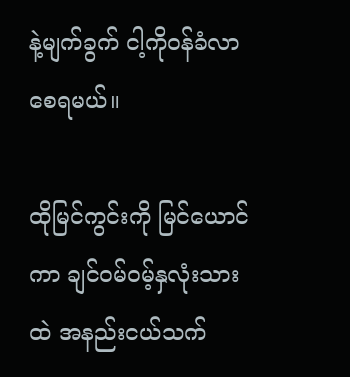နဲ့မျက်ခွက် ငါ့ကိုဝန်ခံလာစေရမယ်။

ထိုမြင်ကွင်းကို မြင်ယောင်ကာ ချင်ဝမ်ဝမ့်နှလုံးသားထဲ အနည်းငယ်သက်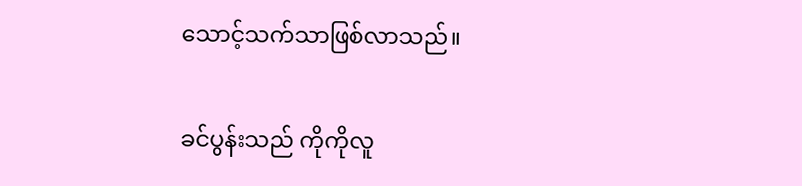သောင့်သက်သာဖြစ်လာသည်။

ခင်ပွန်းသည် ကိုကိုလူ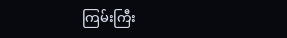ကြမ်းကြီး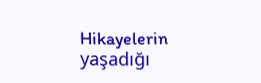Hikayelerin yaşadığı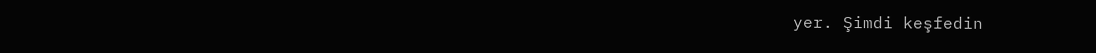yer. Şimdi keşfedin